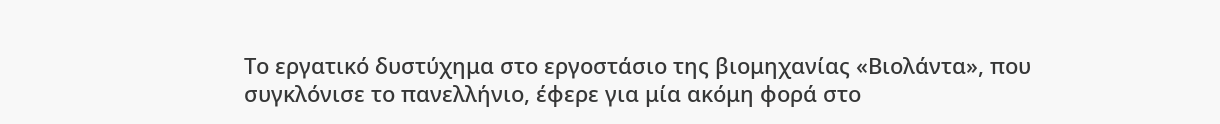Το εργατικό δυστύχημα στο εργοστάσιο της βιομηχανίας «Βιολάντα», που συγκλόνισε το πανελλήνιο, έφερε για μία ακόμη φορά στο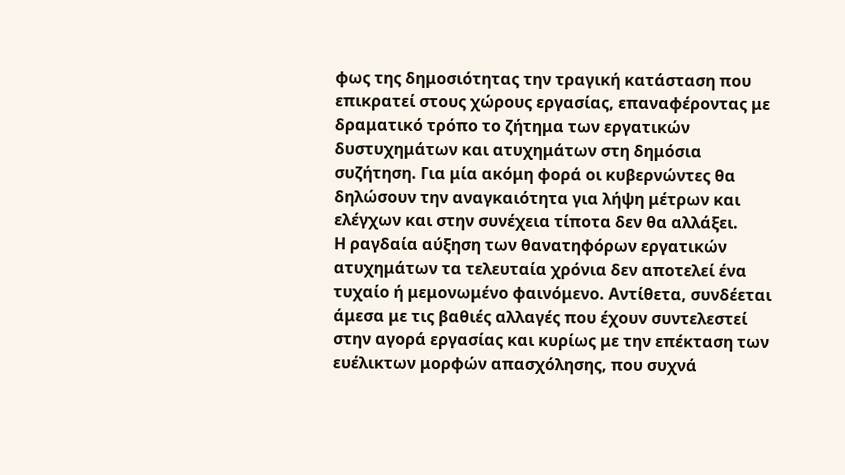φως της δημοσιότητας την τραγική κατάσταση που επικρατεί στους χώρους εργασίας, επαναφέροντας με δραματικό τρόπο το ζήτημα των εργατικών δυστυχημάτων και ατυχημάτων στη δημόσια συζήτηση. Για μία ακόμη φορά οι κυβερνώντες θα δηλώσουν την αναγκαιότητα για λήψη μέτρων και ελέγχων και στην συνέχεια τίποτα δεν θα αλλάξει.
Η ραγδαία αύξηση των θανατηφόρων εργατικών ατυχημάτων τα τελευταία χρόνια δεν αποτελεί ένα τυχαίο ή μεμονωμένο φαινόμενο. Αντίθετα, συνδέεται άμεσα με τις βαθιές αλλαγές που έχουν συντελεστεί στην αγορά εργασίας και κυρίως με την επέκταση των ευέλικτων μορφών απασχόλησης, που συχνά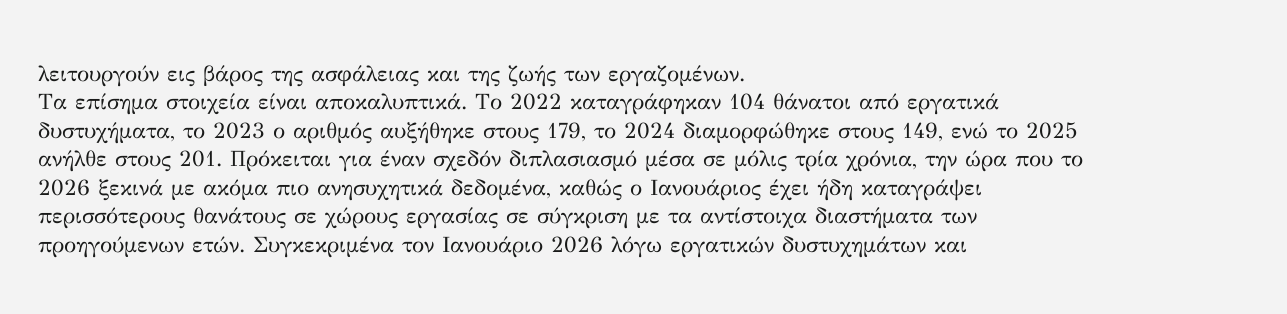λειτουργούν εις βάρος της ασφάλειας και της ζωής των εργαζομένων.
Τα επίσημα στοιχεία είναι αποκαλυπτικά. Το 2022 καταγράφηκαν 104 θάνατοι από εργατικά δυστυχήματα, το 2023 ο αριθμός αυξήθηκε στους 179, το 2024 διαμορφώθηκε στους 149, ενώ το 2025 ανήλθε στους 201. Πρόκειται για έναν σχεδόν διπλασιασμό μέσα σε μόλις τρία χρόνια, την ώρα που το 2026 ξεκινά με ακόμα πιο ανησυχητικά δεδομένα, καθώς ο Ιανουάριος έχει ήδη καταγράψει περισσότερους θανάτους σε χώρους εργασίας σε σύγκριση με τα αντίστοιχα διαστήματα των προηγούμενων ετών. Συγκεκριμένα τον Ιανουάριο 2026 λόγω εργατικών δυστυχημάτων και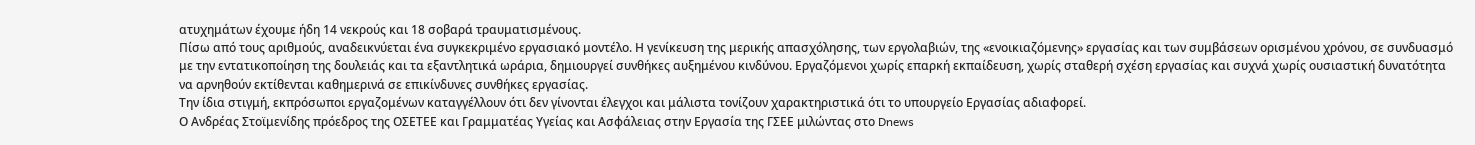ατυχημάτων έχουμε ήδη 14 νεκρούς και 18 σοβαρά τραυματισμένους.
Πίσω από τους αριθμούς, αναδεικνύεται ένα συγκεκριμένο εργασιακό μοντέλο. Η γενίκευση της μερικής απασχόλησης, των εργολαβιών, της «ενοικιαζόμενης» εργασίας και των συμβάσεων ορισμένου χρόνου, σε συνδυασμό με την εντατικοποίηση της δουλειάς και τα εξαντλητικά ωράρια, δημιουργεί συνθήκες αυξημένου κινδύνου. Εργαζόμενοι χωρίς επαρκή εκπαίδευση, χωρίς σταθερή σχέση εργασίας και συχνά χωρίς ουσιαστική δυνατότητα να αρνηθούν εκτίθενται καθημερινά σε επικίνδυνες συνθήκες εργασίας.
Την ίδια στιγμή, εκπρόσωποι εργαζομένων καταγγέλλουν ότι δεν γίνονται έλεγχοι και μάλιστα τονίζουν χαρακτηριστικά ότι το υπουργείο Εργασίας αδιαφορεί.
Ο Ανδρέας Στοϊμενίδης πρόεδρος της ΟΣΕΤΕΕ και Γραμματέας Υγείας και Ασφάλειας στην Εργασία της ΓΣΕΕ μιλώντας στο Dnews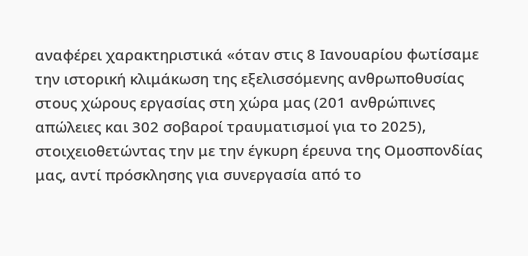αναφέρει χαρακτηριστικά «όταν στις 8 Ιανουαρίου φωτίσαμε την ιστορική κλιμάκωση της εξελισσόμενης ανθρωποθυσίας στους χώρους εργασίας στη χώρα μας (201 ανθρώπινες απώλειες και 302 σοβαροί τραυματισμοί για το 2025), στοιχειοθετώντας την με την έγκυρη έρευνα της Ομοσπονδίας μας, αντί πρόσκλησης για συνεργασία από το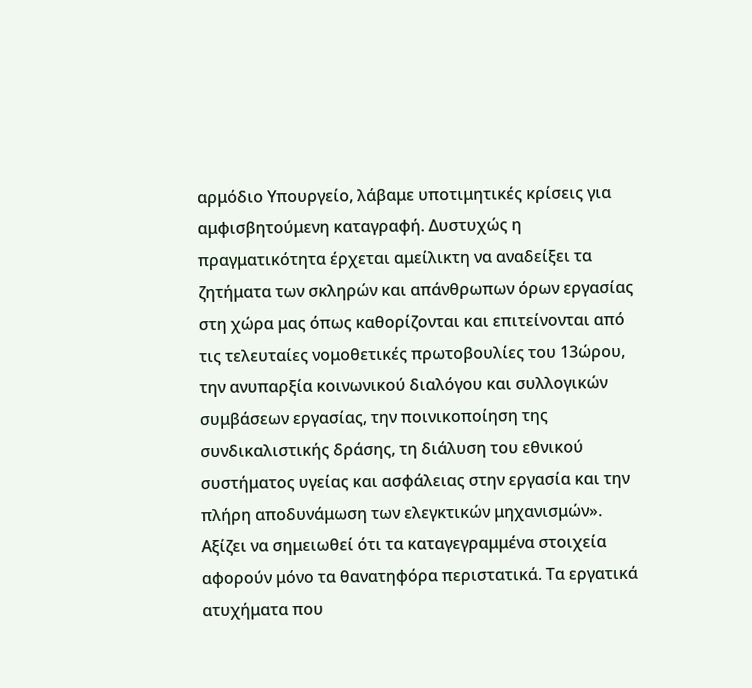αρμόδιο Υπουργείο, λάβαμε υποτιμητικές κρίσεις για αμφισβητούμενη καταγραφή. Δυστυχώς η πραγματικότητα έρχεται αμείλικτη να αναδείξει τα ζητήματα των σκληρών και απάνθρωπων όρων εργασίας στη χώρα μας όπως καθορίζονται και επιτείνονται από τις τελευταίες νομοθετικές πρωτοβουλίες του 13ώρου, την ανυπαρξία κοινωνικού διαλόγου και συλλογικών συμβάσεων εργασίας, την ποινικοποίηση της συνδικαλιστικής δράσης, τη διάλυση του εθνικού συστήματος υγείας και ασφάλειας στην εργασία και την πλήρη αποδυνάμωση των ελεγκτικών μηχανισμών».
Αξίζει να σημειωθεί ότι τα καταγεγραμμένα στοιχεία αφορούν μόνο τα θανατηφόρα περιστατικά. Τα εργατικά ατυχήματα που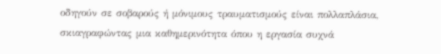οδηγούν σε σοβαρούς ή μόνιμους τραυματισμούς είναι πολλαπλάσια, σκιαγραφώντας μια καθημερινότητα όπου η εργασία συχνά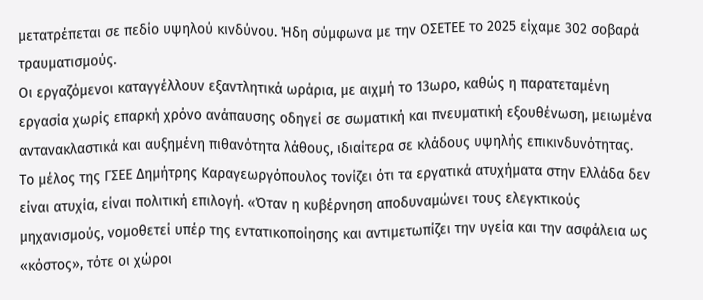μετατρέπεται σε πεδίο υψηλού κινδύνου. Ήδη σύμφωνα με την ΟΣΕΤΕΕ το 2025 είχαμε 302 σοβαρά τραυματισμούς.
Οι εργαζόμενοι καταγγέλλουν εξαντλητικά ωράρια, με αιχμή το 13ωρο, καθώς η παρατεταμένη εργασία χωρίς επαρκή χρόνο ανάπαυσης οδηγεί σε σωματική και πνευματική εξουθένωση, μειωμένα αντανακλαστικά και αυξημένη πιθανότητα λάθους, ιδιαίτερα σε κλάδους υψηλής επικινδυνότητας.
Το μέλος της ΓΣΕΕ Δημήτρης Καραγεωργόπουλος τονίζει ότι τα εργατικά ατυχήματα στην Ελλάδα δεν είναι ατυχία, είναι πολιτική επιλογή. «Όταν η κυβέρνηση αποδυναμώνει τους ελεγκτικούς μηχανισμούς, νομοθετεί υπέρ της εντατικοποίησης και αντιμετωπίζει την υγεία και την ασφάλεια ως «κόστος», τότε οι χώροι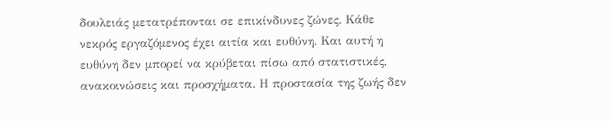δουλειάς μετατρέπονται σε επικίνδυνες ζώνες. Κάθε νεκρός εργαζόμενος έχει αιτία και ευθύνη. Και αυτή η ευθύνη δεν μπορεί να κρύβεται πίσω από στατιστικές, ανακοινώσεις και προσχήματα. Η προστασία της ζωής δεν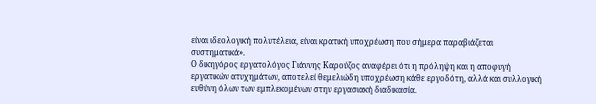είναι ιδεολογική πολυτέλεια, είναι κρατική υποχρέωση που σήμερα παραβιάζεται συστηματικά».
Ο δικηγόρος εργατολόγος Γιάννης Καρούζος αναφέρει ότι η πρόληψη και η αποφυγή εργατικών ατυχημάτων, αποτελεί θεμελιώδη υποχρέωση κάθε εργοδότη, αλλά και συλλογική ευθύνη όλων των εμπλεκομένων στην εργασιακή διαδικασία.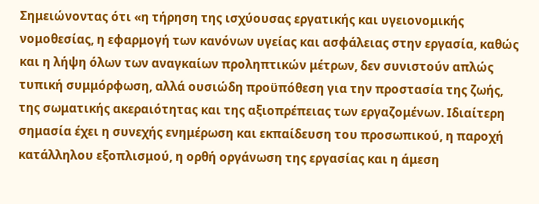Σημειώνοντας ότι «η τήρηση της ισχύουσας εργατικής και υγειονομικής νομοθεσίας, η εφαρμογή των κανόνων υγείας και ασφάλειας στην εργασία, καθώς και η λήψη όλων των αναγκαίων προληπτικών μέτρων, δεν συνιστούν απλώς τυπική συμμόρφωση, αλλά ουσιώδη προϋπόθεση για την προστασία της ζωής, της σωματικής ακεραιότητας και της αξιοπρέπειας των εργαζομένων. Ιδιαίτερη σημασία έχει η συνεχής ενημέρωση και εκπαίδευση του προσωπικού, η παροχή κατάλληλου εξοπλισμού, η ορθή οργάνωση της εργασίας και η άμεση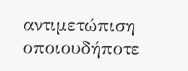αντιμετώπιση οποιουδήποτε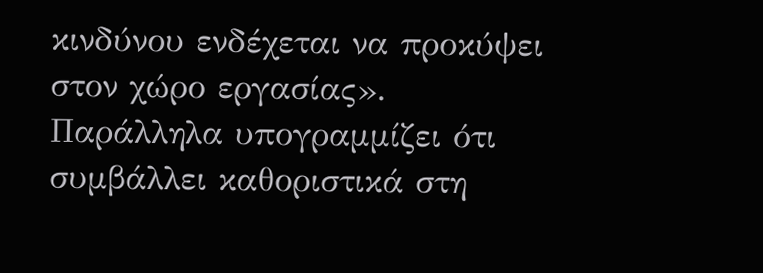κινδύνου ενδέχεται να προκύψει στον χώρο εργασίας».
Παράλληλα υπογραμμίζει ότι συμβάλλει καθοριστικά στη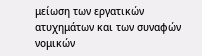μείωση των εργατικών ατυχημάτων και των συναφών νομικών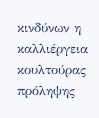κινδύνων η καλλιέργεια κουλτούρας πρόληψης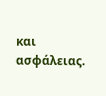και ασφάλειας.